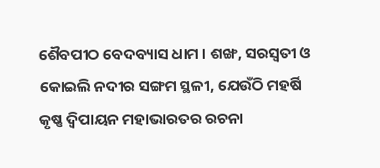ଶୈବପୀଠ ବେଦବ୍ୟାସ ଧାମ । ଶଙ୍ଖ, ସରସ୍ୱତୀ ଓ କୋଇଲି ନଦୀର ସଙ୍ଗମ ସ୍ଥଳୀ, ଯେଉଁଠି ମହର୍ଷି କୃଷ୍ଣ ଦ୍ୱିପାୟନ ମହାଭାରତର ରଚନା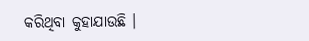କରିଥିବା କୁହାଯାଉଛି ।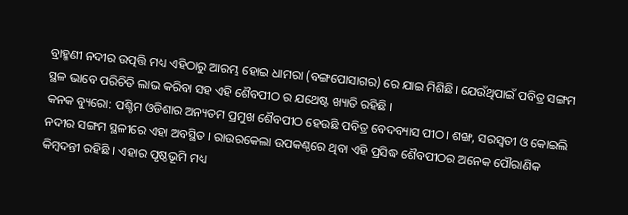ବ୍ରାହ୍ମଣୀ ନଦୀର ଉତ୍ପତ୍ତି ମଧ୍ୟ ଏହିଠାରୁ ଆରମ୍ଭ ହୋଇ ଧାମରା (ବଙ୍ଗପୋସାଗର) ରେ ଯାଇ ମିଶିଛି। ଯେଉଁଥିପାଇଁ ପବିତ୍ର ସଙ୍ଗମ ସ୍ଥଳ ଭାବେ ପରିଚିତି ଲାଭ କରିବା ସହ ଏହି ଶୈବପୀଠ ର ଯଥେଷ୍ଟ ଖ୍ୟାତି ରହିଛି ।
କନକ ବ୍ୟୁରୋ: ପଶ୍ଚିମ ଓଡିଶାର ଅନ୍ୟତମ ପ୍ରମୁଖ ଶୈବପୀଠ ହେଉଛି ପବିତ୍ର ବେଦବ୍ୟାସ ପୀଠ। ଶଙ୍ଖ, ସରସ୍ୱତୀ ଓ କୋଇଲି ନଦୀର ସଙ୍ଗମ ସ୍ଥଳୀରେ ଏହା ଅବସ୍ଥିତ । ରାଉରକେଲା ଉପକଣ୍ଠରେ ଥିବା ଏହି ପ୍ରସିଦ୍ଧ ଶୈବପୀଠର ଅନେକ ପୌରାଣିକ କିମ୍ବଦନ୍ତୀ ରହିଛି । ଏହାର ପୃଷ୍ଠଭୂମି ମଧ୍ୟ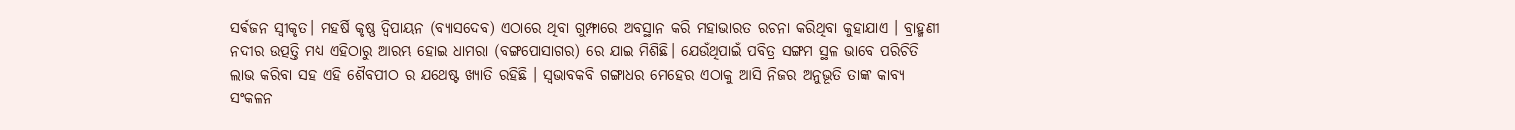ସର୍ଵଜନ ସ୍ୱୀକୃତ। ମହର୍ଷି କୃଷ୍ଣ ଦ୍ୱିପାୟନ (ବ୍ୟାସଦେବ) ଏଠାରେ ଥିବା ଗୁମ୍ଫାରେ ଅବସ୍ଥାନ କରି ମହାଭାରତ ରଚନା କରିଥିବା କୁହାଯାଏ । ବ୍ରାହ୍ମଣୀ ନଦୀର ଉତ୍ପତ୍ତି ମଧ୍ୟ ଏହିଠାରୁ ଆରମ୍ଭ ହୋଇ ଧାମରା (ବଙ୍ଗପୋସାଗର) ରେ ଯାଇ ମିଶିଛି। ଯେଉଁଥିପାଇଁ ପବିତ୍ର ସଙ୍ଗମ ସ୍ଥଳ ଭାବେ ପରିଚିତି ଲାଭ କରିବା ସହ ଏହି ଶୈବପୀଠ ର ଯଥେଷ୍ଟ ଖ୍ୟାତି ରହିଛି । ସ୍ୱଭାବକବି ଗଙ୍ଗାଧର ମେହେର ଏଠାକୁ ଆସି ନିଜର ଅନୁଭୂତି ତାଙ୍କ କାବ୍ୟ ସଂକଳନ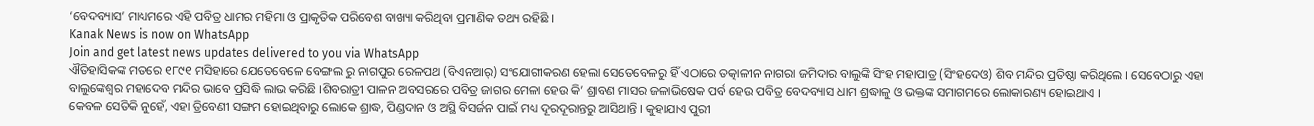‘ବେଦବ୍ୟାସ’ ମାଧ୍ୟମରେ ଏହି ପବିତ୍ର ଧାମର ମହିମା ଓ ପ୍ରାକୃତିକ ପରିବେଶ ବାଖ୍ୟା କରିଥିବା ପ୍ରମାଣିକ ତଥ୍ୟ ରହିଛି ।
Kanak News is now on WhatsApp
Join and get latest news updates delivered to you via WhatsApp
ଐତିହାସିକଙ୍କ ମତରେ ୧୮୯୧ ମସିହାରେ ଯେତେବେଳେ ବେଙ୍ଗଲ ରୁ ନାଗପୁର ରେଳପଥ (ବିଏନଆର୍) ସଂଯୋଗୀକରଣ ହେଲା ସେତେବେଳରୁ ହିଁ ଏଠାରେ ତତ୍କାଳୀନ ନାଗରା ଜମିଦାର ବାଲୁଙ୍କି ସିଂହ ମହାପାତ୍ର (ସିଂହଦେଓ) ଶିବ ମନ୍ଦିର ପ୍ରତିଷ୍ଠା କରିଥିଲେ । ସେବେଠାରୁ ଏହା ବାଲୁଙ୍କେଶ୍ୱର ମହାଦେବ ମନ୍ଦିର ଭାବେ ପ୍ରସିଦ୍ଧି ଲାଭ କରିଛି ।ଶିବରାତ୍ରୀ ପାଳନ ଅବସରରେ ପବିତ୍ର ଜାଗର ମେଳା ହେଉ କି’ ଶ୍ରାବଣ ମାସର ଜଳାଭିଷେକ ପର୍ବ ହେଉ ପବିତ୍ର ବେଦବ୍ୟାସ ଧାମ ଶ୍ରଦ୍ଧାଳୁ ଓ ଭକ୍ତଙ୍କ ସମାଗମରେ ଲୋକାରଣ୍ୟ ହୋଇଥାଏ ।
କେବଳ ସେତିକି ନୁହେଁ, ଏହା ତ୍ରିବେଣୀ ସଙ୍ଗମ ହୋଇଥିବାରୁ ଲୋକେ ଶ୍ରାଦ୍ଧ, ପିଣ୍ଡଦାନ ଓ ଅସ୍ଥି ବିସର୍ଜନ ପାଇଁ ମଧ୍ୟ ଦୂରଦୂରାନ୍ତରୁ ଆସିଥାନ୍ତି । କୁହାଯାଏ ପୁରୀ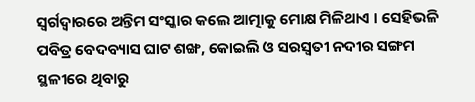ସ୍ୱର୍ଗଦ୍ୱାରରେ ଅନ୍ତିମ ସଂସ୍କାର କଲେ ଆତ୍ମାକୁ ମୋକ୍ଷ ମିଳିଥାଏ । ସେହିଭଳି ପବିତ୍ର ବେଦବ୍ୟାସ ଘାଟ ଶଙ୍ଖ, କୋଇଲି ଓ ସରସ୍ୱତୀ ନଦୀର ସଙ୍ଗମ ସ୍ଥଳୀରେ ଥିବାରୁ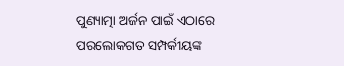ପୁଣ୍ୟାତ୍ମା ଅର୍ଜନ ପାଇଁ ଏଠାରେ ପରଲୋକଗତ ସମ୍ପର୍କୀୟଙ୍କ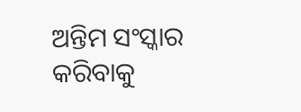ଅନ୍ତିମ ସଂସ୍କାର କରିବାକୁ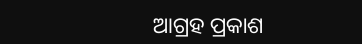ଆଗ୍ରହ ପ୍ରକାଶ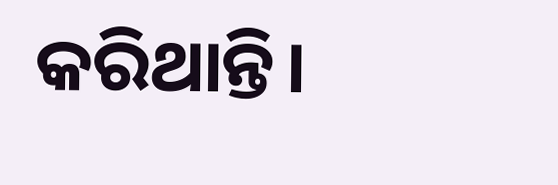କରିଥାନ୍ତି।